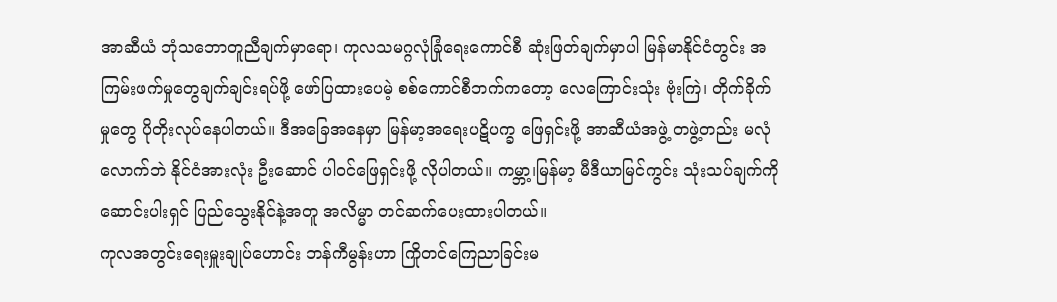အာဆီယံ ဘုံသဘောတူညီချက်မှာရော၊ ကုလသမဂ္ဂလုံခြုံရေးကောင်စီ ဆုံးဖြတ်ချက်မှာပါ မြန်မာနိုင်ငံတွင်း အကြမ်းဖက်မှုတွေချက်ချင်းရပ်ဖို့ ဖော်ပြထားပေမဲ့ စစ်ကောင်စီဘက်ကတော့ လေကြောင်းသုံး ဗုံးကြဲ၊ တိုက်ခိုက်မှုတွေ ပိုတိုးလုပ်နေပါတယ်။ ဒီအခြေအနေမှာ မြန်မာ့အရေးပဋိပက္ခ ဖြေရှင်းဖို့ အာဆီယံအဖွဲ့ တဖွဲ့တည်း မလုံလောက်ဘဲ နိုင်ငံအားလုံး ဦးဆောင် ပါဝင်ဖြေရှင်းဖို့ လိုပါတယ်။ ကမ္ဘာ့၊မြန်မာ့ မီဒီယာမြင်ကွင်း သုံးသပ်ချက်ကို ဆောင်းပါးရှင် ပြည်သွေးနိုင်နဲ့အတူ အလိမ္မာ တင်ဆက်ပေးထားပါတယ်။
ကုလအတွင်းရေးမှူးချုပ်ဟောင်း ဘန်ကီမွန်းဟာ ကြိုတင်ကြေညာခြင်းမ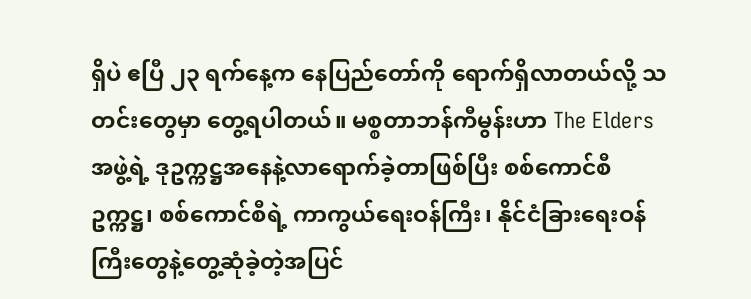ရှိပဲ ဧပြီ ၂၃ ရက်နေ့က နေပြည်တော်ကို ရောက်ရှိလာတယ်လို့ သတင်းတွေမှာ တွေ့ရပါတယ်။ မစ္စတာဘန်ကီမွန်းဟာ The Elders အဖွဲ့ရဲ့ ဒုဥက္ကဋ္ဌအနေနဲ့လာရောက်ခဲ့တာဖြစ်ပြီး စစ်ကောင်စီဥက္ကဋ္ဌ၊ စစ်ကောင်စီရဲ့ ကာကွယ်ရေးဝန်ကြီး၊ နိုင်ငံခြားရေးဝန်ကြီးတွေနဲ့တွေ့ဆုံခဲ့တဲ့အပြင်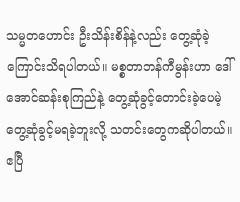သမ္မတဟောင်း ဦးသိန်းစိန်နဲ့လည်း တွေ့ဆုံခဲ့ကြောင်းသိရပါတယ်။ မစ္စတာဘန်ကီမွန်းဟာ ဒေါ်အောင်ဆန်းစုကြည်နဲ့ တွေ့ဆုံခွင့်တောင်းခဲ့ပေမဲ့ တွေ့ဆုံခွင့်မရခဲ့ဘူးလို့ သတင်းတွေကဆိုပါတယ်။
ဧပြီ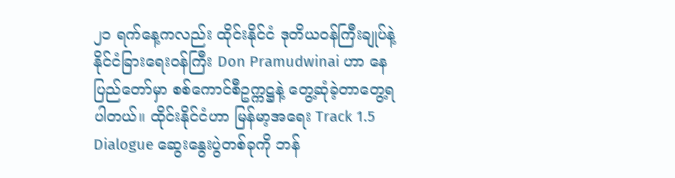၂၁ ရက်နေ့ကလည်း ထိုင်းနိုင်ငံ ဒုတိယဝန်ကြီးချုပ်နဲ့ နိုင်ငံခြားရေးဝန်ကြီး Don Pramudwinai ဟာ နေပြည်တော်မှာ စစ်ကောင်စီဥက္ကဋ္ဌနဲ့ တွေ့ဆုံခဲ့တာတွေ့ရပါတယ်။ ထိုင်းနိုင်ငံဟာ မြန်မာ့အရေး Track 1.5 Dialogue ဆွေးနွေးပွဲတစ်ခုကို ဘန်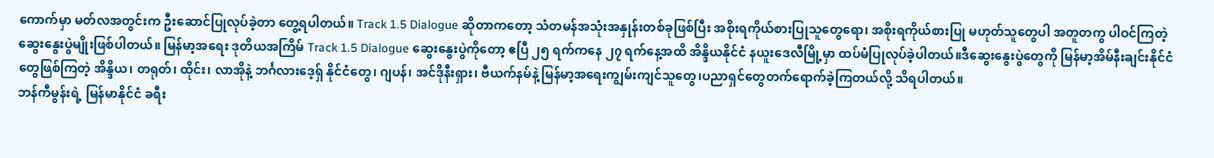ကောက်မှာ မတ်လအတွင်းက ဦးဆောင်ပြုလုပ်ခဲ့တာ တွေ့ရပါတယ်။ Track 1.5 Dialogue ဆိုတာကတော့ သံတမန်အသုံးအနှုန်းတစ်ခုဖြစ်ပြီး အစိုးရကိုယ်စားပြုသူတွေရော၊ အစိုးရကိုယ်စားပြု မဟုတ်သူတွေပါ အတူတကွ ပါဝင်ကြတဲ့ ဆွေးနွေးပွဲမျိုးဖြစ်ပါတယ်။ မြန်မာ့အရေး ဒုတိယအကြိမ် Track 1.5 Dialogue ဆွေးနွေးပွဲကိုတော့ ဧပြီ ၂၅ ရက်ကနေ ၂၇ ရက်နေ့အထိ အိန္ဒိယနိုင်ငံ နယူးဒေလီမြို့မှာ ထပ်မံပြုလုပ်ခဲ့ပါတယ်။ဒီဆွေးနွေးပွဲတွေကို မြန်မာ့အိမ်နီးချင်းနိုင်ငံတွေဖြစ်ကြတဲ့ အိန္ဒိယ၊ တရုတ်၊ ထိုင်း၊ လာအိုနဲ့ ဘင်္ဂလားဒေ့ရှ် နိုင်ငံတွေ၊ ဂျပန်၊ အင်ဒိုနီးရှား၊ ဗီယက်နမ်နဲ့ မြန်မာ့အရေးကျွမ်းကျင်သူတွေ၊ပညာရှင်တွေတက်ရောက်ခဲ့ကြတယ်လို့ သိရပါတယ်။
ဘန်ကီမွန်းရဲ့ မြန်မာနိုင်ငံ ခရီး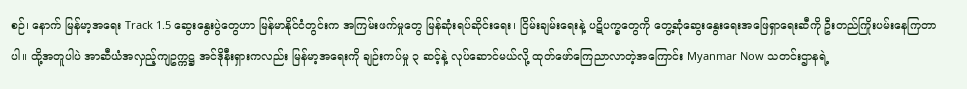စဉ်၊ နောက် မြန်မာ့အရေး Track 1.5 ဆွေးနွေးပွဲတွေဟာ မြန်မာနိုင်ငံတွင်းက အကြမ်းဖက်မှုတွေ မြန်ဆုံးရပ်ဆိုင်းရေး၊ ငြိမ်းချမ်းရေးနဲ့ ပဋိပက္ခတွေကို တွေ့ဆုံဆွေးနွေးရေးအဖြေရှာရေးဆီကို ဦးတည်ကြိုးပမ်းနေကြတာပါ။ ထို့အတူပါပဲ အာဆီယံအလှည့်ကျဥက္ကဋ္ဌ အင်ဒိုနီးရှားကလည်း မြန်မာ့အရေးကို ချဉ်းကပ်မှု ၃ ဆင့်နဲ့ လုပ်ဆောင်မယ်လို့ ထုတ်ဖော်ကြေညာလာတဲ့အကြောင်း Myanmar Now သတင်းဌာနရဲ့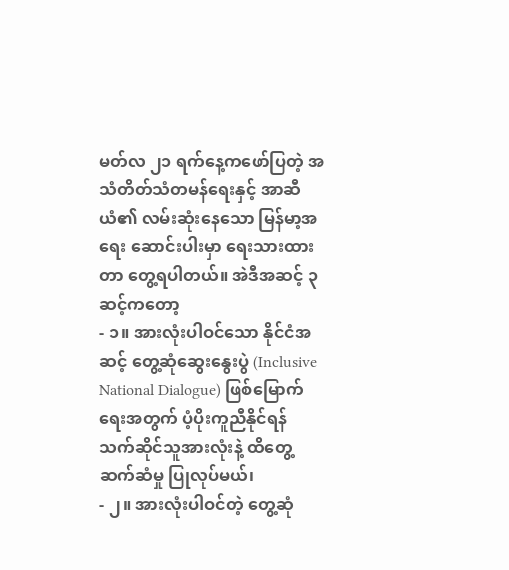မတ်လ ၂၁ ရက်နေ့ကဖော်ပြတဲ့ အသံတိတ်သံတမန်ရေးနှင့် အာဆီယံ၏ လမ်းဆုံးနေသော မြန်မာ့အရေး ဆောင်းပါးမှာ ရေးသားထားတာ တွေ့ရပါတယ်။ အဲဒီအဆင့် ၃ ဆင့်ကတော့
- ၁။ အားလုံးပါဝင်သော နိုင်ငံအဆင့် တွေ့ဆုံဆွေးနွေးပွဲ (Inclusive National Dialogue) ဖြစ်မြောက်ရေးအတွက် ပံ့ပိုးကူညီနိုင်ရန် သက်ဆိုင်သူအားလုံးနဲ့ ထိတွေ့ဆက်ဆံမှု ပြုလုပ်မယ်၊
- ၂။ အားလုံးပါဝင်တဲ့ တွေ့ဆုံ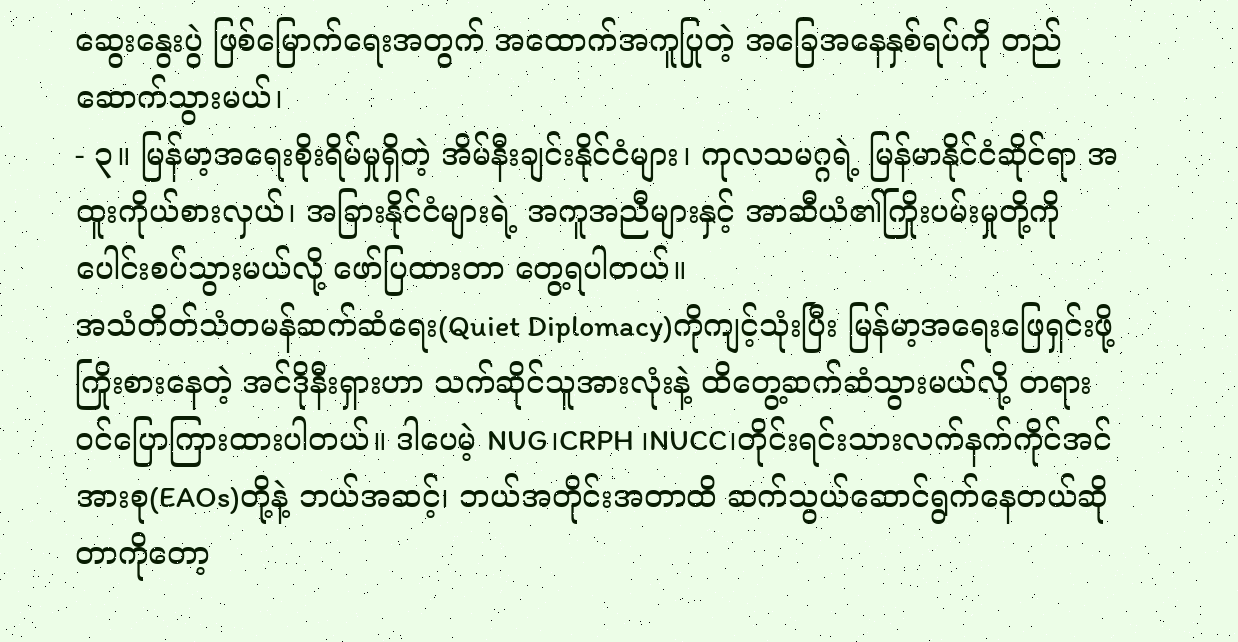ဆွေးနွေးပွဲ ဖြစ်မြောက်ရေးအတွက် အထောက်အကူပြုတဲ့ အခြေအနေနှစ်ရပ်ကို တည်ဆောက်သွားမယ်၊
- ၃။ မြန်မာ့အရေးစိုးရိမ်မှုရှိတဲ့ အိမ်နီးချင်းနိုင်ငံများ၊ ကုလသမဂ္ဂရဲ့ မြန်မာနိုင်ငံဆိုင်ရာ အထူးကိုယ်စားလှယ်၊ အခြားနိုင်ငံများရဲ့ အကူအညီများနှင့် အာဆီယံ၏ကြိုးပမ်းမှုတို့ကို ပေါင်းစပ်သွားမယ်လို့ ဖော်ပြထားတာ တွေ့ရပါတယ်။
အသံတိတ်သံတမန်ဆက်ဆံရေး(Quiet Diplomacy)ကိုကျင့်သုံးပြီး မြန်မာ့အရေးဖြေရှင်းဖို့ ကြိုးစားနေတဲ့ အင်ဒိုနီးရှားဟာ သက်ဆိုင်သူအားလုံးနဲ့ ထိတွေ့ဆက်ဆံသွားမယ်လို့ တရားဝင်ပြောကြားထားပါတယ်။ ဒါပေမဲ့ NUG၊CRPH ၊NUCC၊တိုင်းရင်းသားလက်နက်ကိုင်အင်အားစု(EAOs)တို့နဲ့ ဘယ်အဆင့်၊ ဘယ်အတိုင်းအတာထိ ဆက်သွယ်ဆောင်ရွက်နေတယ်ဆိုတာကိုတော့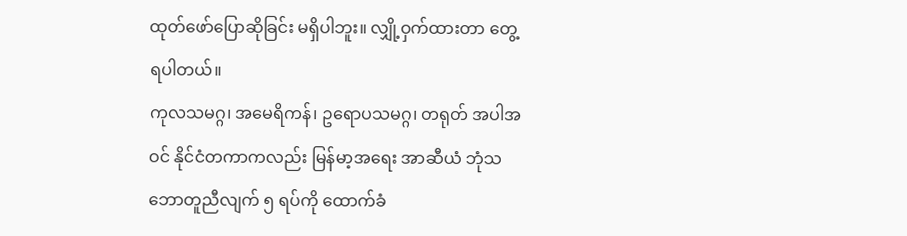ထုတ်ဖော်ပြောဆိုခြင်း မရှိပါဘူး။ လျှို့ဝှက်ထားတာ တွေ့ရပါတယ်။
ကုလသမဂ္ဂ၊ အမေရိကန်၊ ဥရောပသမဂ္ဂ၊ တရုတ် အပါအဝင် နိုင်ငံတကာကလည်း မြန်မာ့အရေး အာဆီယံ ဘုံသဘောတူညီလျက် ၅ ရပ်ကို ထောက်ခံ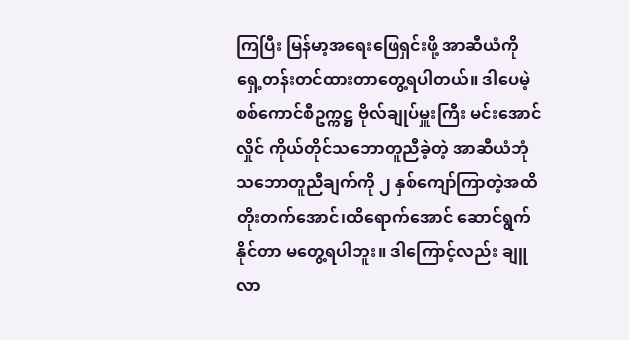ကြပြီး မြန်မာ့အရေးဖြေရှင်းဖို့ အာဆီယံကို ရှေ့တန်းတင်ထားတာတွေ့ရပါတယ်။ ဒါပေမဲ့ စစ်ကောင်စီဥက္ကဋ္ဌ ဗိုလ်ချုပ်မှူးကြီး မင်းအောင်လှိုင် ကိုယ်တိုင်သဘောတူညီခဲ့တဲ့ အာဆီယံဘုံသဘောတူညီချက်ကို ၂ နှစ်ကျော်ကြာတဲ့အထိ တိုးတက်အောင်၊ထိရောက်အောင် ဆောင်ရွက်နိုင်တာ မတွေ့ရပါဘူး။ ဒါကြောင့်လည်း ချူလာ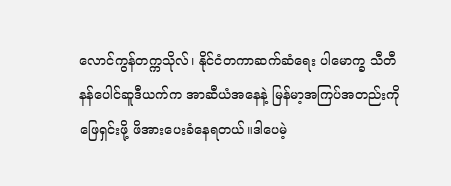လောင်ကွန်တက္ကသိုလ်၊ နိုင်ငံတကာဆက်ဆံရေး ပါမောက္ခ သီတီနန်ပေါင်ဆူဒီယက်က အာဆီယံအနေနဲ့ မြန်မာ့အကြပ်အတည်းကိုဖြေရှင်းဖို့ ဖိအားပေးခံနေရတယ်။ဒါပေမဲ့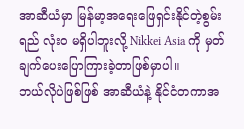အာဆီယံမှာ မြန်မာ့အရေးဖြေရှင်းနိုင်တဲ့စွမ်းရည် လုံးဝ မရှိပါဘူးလို့ Nikkei Asia ကို မှတ်ချက်ပေးပြောကြားခဲ့တာဖြစ်မှာပါ။
ဘယ်လိုပဲဖြစ်ဖြစ် အာဆီယံနဲ့ နိုင်ငံတကာအ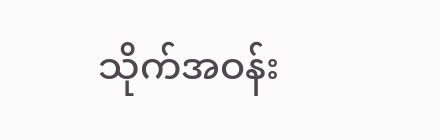သိုက်အဝန်း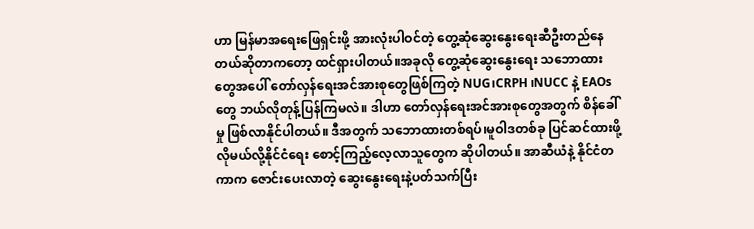ဟာ မြန်မာအရေးဖြေရှင်းဖို့ အားလုံးပါဝင်တဲ့ တွေ့ဆုံဆွေးနွေးရေးဆီဦးတည်နေတယ်ဆိုတာကတော့ ထင်ရှားပါတယ်။အခုလို တွေ့ဆုံဆွေးနွေးရေး သဘောထားတွေအပေါ် တော်လှန်ရေးအင်အားစုတွေဖြစ်ကြတဲ့ NUG၊CRPH ၊NUCC နဲ့ EAOs တွေ ဘယ်လိုတုန့်ပြန်ကြမလဲ။ ဒါဟာ တော်လှန်ရေးအင်အားစုတွေအတွက် စိန်ခေါ်မှု ဖြစ်လာနိုင်ပါတယ်။ ဒီအတွက် သဘောထားတစ်ရပ်၊မူဝါဒတစ်ခု ပြင်ဆင်ထားဖို့ လိုမယ်လို့နိုင်ငံရေး စောင့်ကြည့်လေ့လာသူတွေက ဆိုပါတယ်။ အာဆီယံနဲ့ နိုင်ငံတကာက ဇောင်းပေးလာတဲ့ ဆွေးနွေးရေးနဲ့ပတ်သက်ပြီး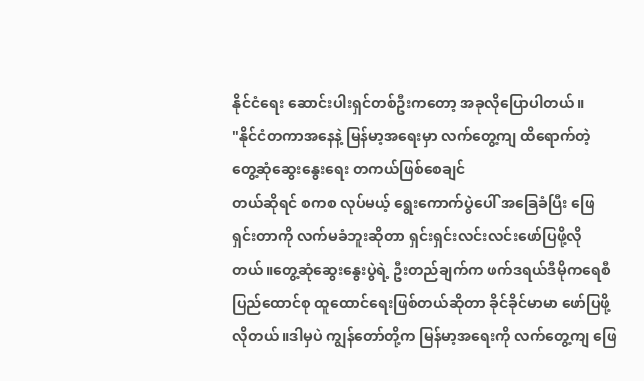နိုင်ငံရေး ဆောင်းပါးရှင်တစ်ဦးကတော့ အခုလိုပြောပါတယ်။
"နိုင်ငံတကာအနေနဲ့ မြန်မာ့အရေးမှာ လက်တွေ့ကျ ထိရောက်တဲ့ တွေ့ဆုံဆွေးနွေးရေး တကယ်ဖြစ်စေချင်
တယ်ဆိုရင် စကစ လုပ်မယ့် ရွေးကောက်ပွဲပေါ် အခြေခံပြီး ဖြေရှင်းတာကို လက်မခံဘူးဆိုတာ ရှင်းရှင်းလင်းလင်းဖော်ပြဖို့လိုတယ်။တွေ့ဆုံဆွေးနွေးပွဲရဲ့ ဦးတည်ချက်က ဖက်ဒရယ်ဒီမိုကရေစီ ပြည်ထောင်စု ထူထောင်ရေးဖြစ်တယ်ဆိုတာ ခိုင်ခိုင်မာမာ ဖော်ပြဖို့လိုတယ်။ဒါမှပဲ ကျွန်တော်တို့က မြန်မာ့အရေးကို လက်တွေ့ကျ ဖြေ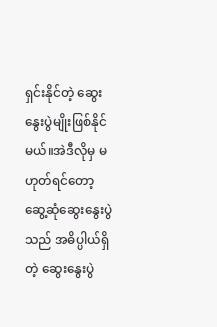ရှင်းနိုင်တဲ့ ဆွေးနွေးပွဲမျိုးဖြစ်နိုင်မယ်။အဲဒီလိုမှ မဟုတ်ရင်တော့ ဆွေ့ဆုံဆွေးနွေးပွဲသည် အဓိပ္ပါယ်ရှိတဲ့ ဆွေးနွေးပွဲ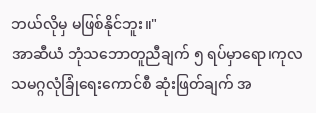ဘယ်လိုမှ မဖြစ်နိုင်ဘူး။"
အာဆီယံ ဘုံသဘောတူညီချက် ၅ ရပ်မှာရော၊ကုလသမဂ္ဂလုံခြုံရေးကောင်စီ ဆုံးဖြတ်ချက် အ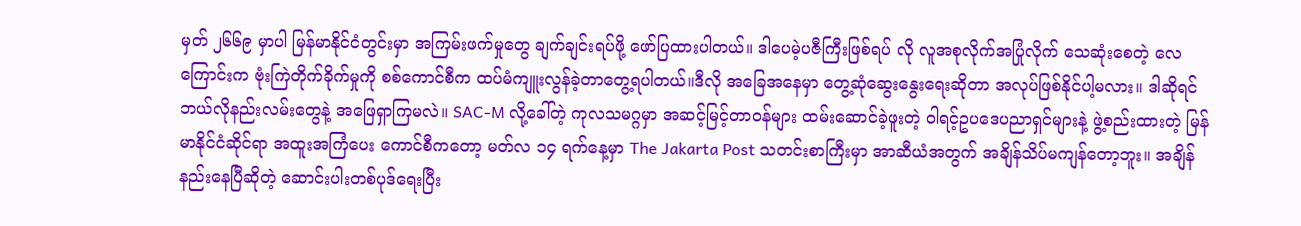မှတ် ၂၆၆၉ မှာပါ မြန်မာနိုင်ငံတွင်းမှာ အကြမ်းဖက်မှုတွေ ချက်ချင်းရပ်ဖို့ ဖော်ပြထားပါတယ်။ ဒါပေမဲ့ပဇီကြီးဖြစ်ရပ် လို လူအစုလိုက်အပြုံလိုက် သေဆုံးစေတဲ့ လေကြောင်းက ဗုံးကြဲတိုက်ခိုက်မှုကို စစ်ကောင်စီက ထပ်မံကျူးလွန်ခဲ့တာတွေ့ရပါတယ်။ဒီလို အခြေအနေမှာ တွေ့ဆုံဆွေးနွေးရေးဆိုတာ အလုပ်ဖြစ်နိုင်ပါ့မလား။ ဒါဆိုရင် ဘယ်လိုနည်းလမ်းတွေနဲ့ အဖြေရှာကြမလဲ။ SAC-M လို့ခေါ်တဲ့ ကုလသမဂ္ဂမှာ အဆင့်မြင့်တာဝန်များ ထမ်းဆောင်ခဲ့ဖူးတဲ့ ဝါရင့်ဥပဒေပညာရှင်များနဲ့ ဖွဲ့စည်းထားတဲ့ မြန်မာနိုင်ငံဆိုင်ရာ အထူးအကြံပေး ကောင်စီကတော့ မတ်လ ၁၄ ရက်နေ့မှာ The Jakarta Post သတင်းစာကြီးမှာ အာဆီယံအတွက် အချိန်သိပ်မကျန်တော့ဘူး။ အချိန်နည်းနေပြီဆိုတဲ့ ဆောင်းပါးတစ်ပုဒ်ရေးပြီး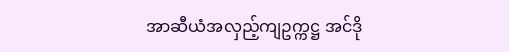အာဆီယံအလှည့်ကျဥက္ကဋ္ဌ အင်ဒို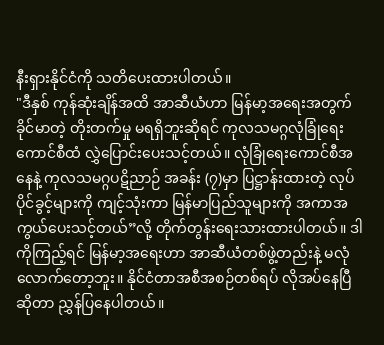နီးရှားနိုင်ငံကို သတိပေးထားပါတယ်။
"ဒီနှစ် ကုန်ဆုံးချိန်အထိ အာဆီယံဟာ မြန်မာ့အရေးအတွက် ခိုင်မာတဲ့ တိုးတက်မှု မရရှိဘူးဆိုရင် ကုလသမဂ္ဂလုံခြုံရေးကောင်စီထံ လွှဲပြောင်းပေးသင့်တယ်။ လုံခြုံရေးကောင်စီအနေနဲ့ ကုလသမဂ္ဂပဋိညာဉ် အခန်း (၇)မှာ ပြဋ္ဌာန်းထားတဲ့ လုပ်ပိုင်ခွင့်များကို ကျင့်သုံးကာ မြန်မာပြည်သူများကို အကာအကွယ်ပေးသင့်တယ်”လို့ တိုက်တွန်းရေးသားထားပါတယ်။ ဒါကိုကြည့်ရင် မြန်မာ့အရေးဟာ အာဆီယံတစ်ဖွဲ့တည်းနဲ့ မလုံလောက်တော့ဘူး။ နိုင်ငံတာအစီအစဉ်တစ်ရပ် လိုအပ်နေပြီဆိုတာ ညွှန်ပြနေပါတယ်။